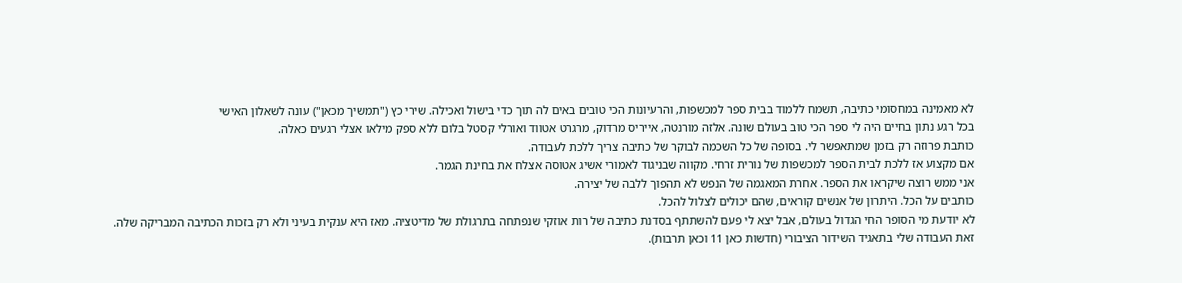לא מאמינה במחסומי כתיבה, תשמח ללמוד בבית ספר למכשפות, והרעיונות הכי טובים באים לה תוך כדי בישול ואכילה. שירי כץ ("תמשיך מכאן") עונה לשאלון האישי
בכל רגע נתון בחיים היה לי ספר הכי טוב בעולם שונה. אלזה מורנטה, אייריס מרדוק, מרגרט אטווד ואורלי קסטל בלום ללא ספק מילאו אצלי רגעים כאלה.
כותבת פרוזה רק בזמן שמתאפשר לי. בסופה של כל השכמה לבוקר של כתיבה צריך ללכת לעבודה.
אם מקצוע אז ללכת לבית הספר למכשפות של נורית זרחי. מקווה שבניגוד לאמורי אשיג אטוסה אצלח את בחינת הגמר.
אני ממש רוצה שיקראו את הספר. אחרת המאגמה של הנפש לא תהפוך ללבה של יצירה.
כותבים על הכל. היתרון של אנשים קוראים, שהם יכולים לצלול להכל.
לא יודעת מי הסופר החי הגדול בעולם, אבל יצא לי פעם להשתתף בסדנת כתיבה של רות אוזקי שנפתחה בתרגולת של מדיטציה. מאז היא ענקית בעיני ולא רק בזכות הכתיבה המבריקה שלה.
זאת העבודה שלי בתאגיד השידור הציבורי (חדשות כאן 11 וכאן תרבות).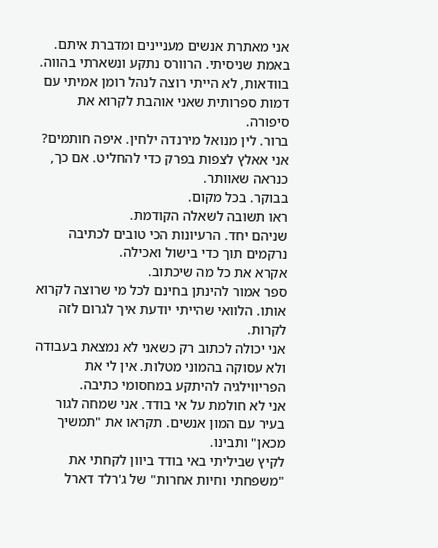אני מאתרת אנשים מעניינים ומדברת איתם.
באמת שניסיתי. הרוורס נתקע ונשארתי בהווה.
בוודאות, לא הייתי רוצה לנהל רומן אמיתי עם דמות ספרותית שאני אוהבת לקרוא את סיפורה.
ברור. לין מנואל מירנדה ילחין. איפה חותמים?
אני אאלץ לצפות בפרק כדי להחליט. אם כך, כנראה שאוותר.
בבוקר. בכל מקום.
ראו תשובה לשאלה הקודמת.
שניהם יחד. הרעיונות הכי טובים לכתיבה נרקמים תוך כדי בישול ואכילה.
אקרא את כל מה שיכתוב.
ספר אמור להינתן בחינם לכל מי שרוצה לקרוא אותו. הלוואי שהייתי יודעת איך לגרום לזה לקרות.
אני יכולה לכתוב רק כשאני לא נמצאת בעבודה ולא עסוקה בהמוני מטלות. אין לי את הפריווילגיה להיתקע במחסומי כתיבה.
אני לא חולמת על אי בודד. אני שמחה לגור בעיר עם המון אנשים. תקראו את "תמשיך מכאן" ותבינו.
לקיץ שביליתי באי בודד ביוון לקחתי את "משפחתי וחיות אחרות" של ג'רלד דארל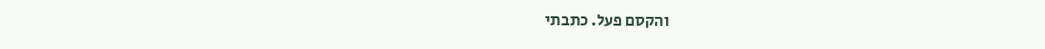והקסם פעל. כתבתי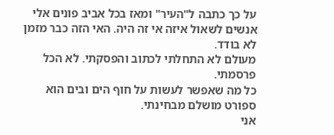על כך כתבה ל"העיר" ומאז בכל אביב פונים אלי אנשים לשאול איזה אי זה היה. האי הזה כבר מזמן לא בודד.
מעולם לא התחלתי לכתוב והפסקתי. לא הכל פרסמתי.
כל מה שאפשר לעשות על חוף הים ובים הוא ספורט מושלם מבחינתי.
אני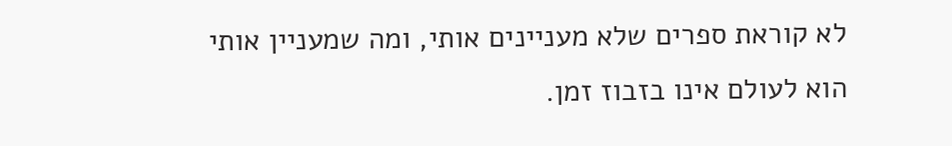לא קוראת ספרים שלא מעניינים אותי, ומה שמעניין אותי הוא לעולם אינו בזבוז זמן.